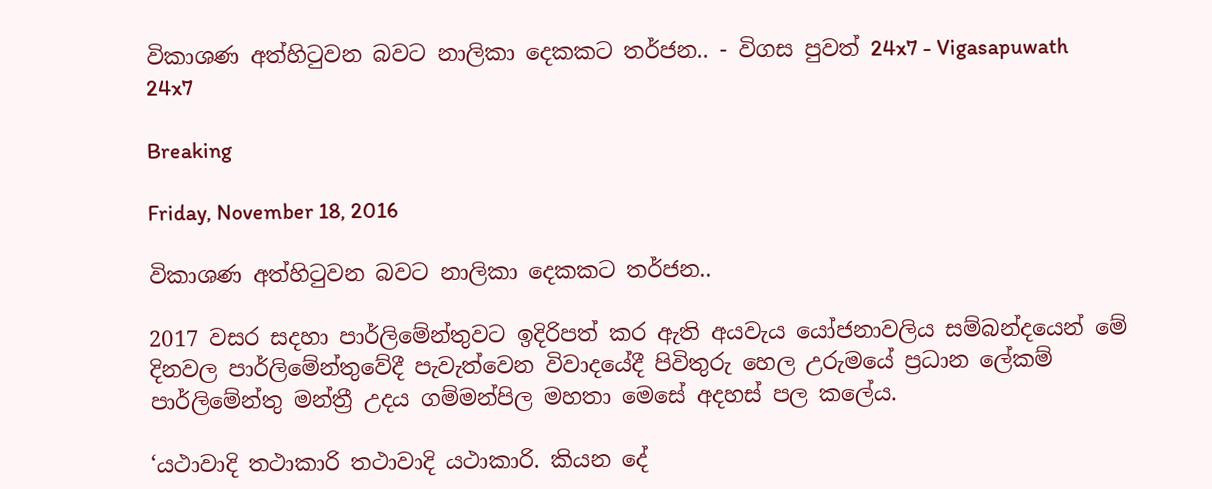විකාශණ අත්හිටුවන බවට නාලිකා දෙකකට තර්ජන.. - විගස පුවත් 24x7 - Vigasapuwath 24x7

Breaking

Friday, November 18, 2016

විකාශණ අත්හිටුවන බවට නාලිකා දෙකකට තර්ජන..

2017 වසර සදහා පාර්ලිමේන්තුවට ඉදිරිපත් කර ඇති අයවැය යෝජනාවලිය සම්බන්දයෙන් මේ දිනවල පාර්ලිමේන්තුවේදී පැවැත්වෙන විවාදයේදී පිවිතුරු හෙල උරුමයේ ප්‍රධාන ලේකම් පාර්ලිමේන්තු මන්ත්‍රී උදය ගම්මන්පිල මහතා මෙසේ අදහස් පල කලේය.

‘යථාවාදි තථාකාරි තථාවාදි යථාකාරි. කියන දේ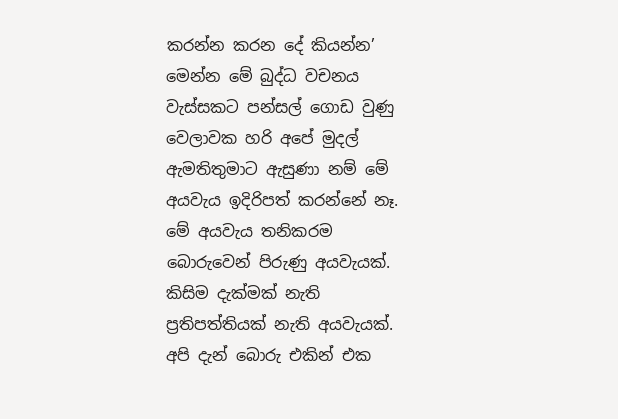කරන්න කරන දේ කියන්න’ මෙන්න මේ බුද්ධ වචනය වැස්සකට පන්සල් ගොඩ වුණු වෙලාවක හරි අපේ මුදල් ඇමතිතුමාට ඇසුණා නම් මේ අයවැය ඉදිරිපත් කරන්නේ නෑ. මේ අයවැය තනිකරම බොරුවෙන් පිරුණු අයවැයක්. කිසිම දැක්මක් නැති ප්‍රතිපත්තියක් නැති අයවැයක්. අපි දැන් බොරු එකින් එක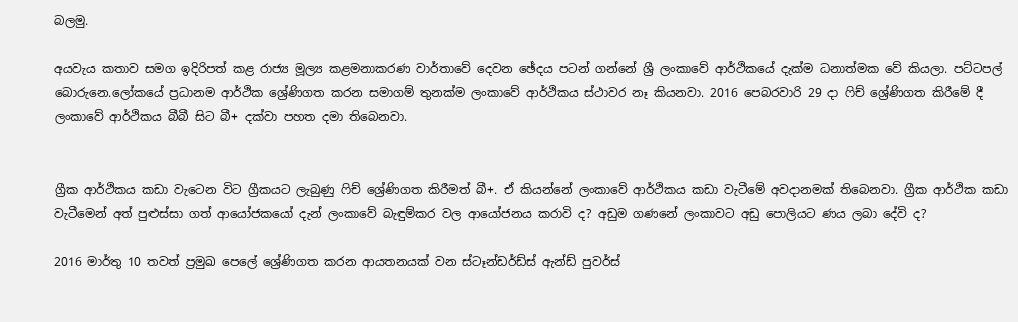බලමු.

අයවැය කතාව සමග ඉදිරිපත් කළ රාජ්‍ය මූල්‍ය කළමනාකරණ වාර්තාවේ දෙවන ඡේදය පටන් ගන්නේ ශ්‍රී ලංකාවේ ආර්ථිකයේ දැක්ම ධනාත්මක වේ කියලා. පට්ටපල් බොරුනෙ.ලෝකයේ ප්‍රධානම ආර්ථික ශ්‍රේණිගත කරන සමාගම් තුනක්ම ලංකාවේ ආර්ථිකය ස්ථාවර නෑ කියනවා. 2016 පෙබරවාරි 29 දා ෆිච් ශ්‍රේණිගත කිරීමේ දී ලංකාවේ ආර්ථිකය බීබී සිට බී+ දක්වා පහත දමා තිබෙනවා.


ග්‍රීක ආර්ථිකය කඩා වැටෙන විට ග්‍රීකයට ලැබුණු ෆිච් ශ්‍රේණිගත කිරීමත් බී+. ඒ කියන්නේ ලංකාවේ ආර්ථිකය කඩා වැටීමේ අවදානමක් තිබෙනවා. ග්‍රීක ආර්ථික කඩා වැටීමෙන් අත් පුළුස්සා ගත් ආයෝජකයෝ දැන් ලංකාවේ බැඳුම්කර වල ආයෝජනය කරාවි ද? අඩුම ගණනේ ලංකාවට අඩු පොලියට ණය ලබා දේවි ද?

2016 මාර්තු 10 තවත් ප්‍රමුඛ පෙලේ ශ්‍රේණිගත කරන ආයතනයක් වන ස්ටෑන්ඩර්ඩ්ස් ඇන්ඩ් පුවර්ස්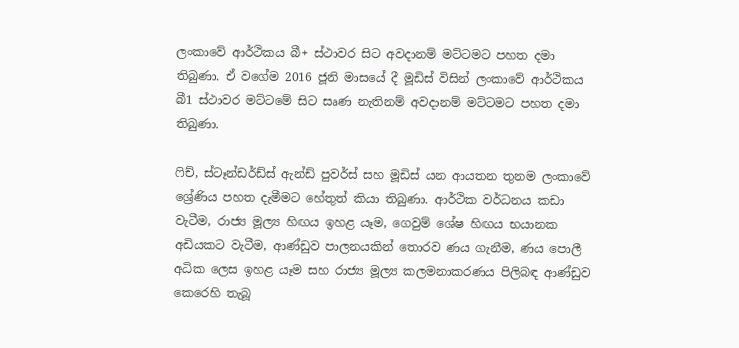ලංකාවේ ආර්ථිකය බී+ ස්ථාවර සිට අවදානම් මට්ටමට පහත දමා තිබුණා. ඒ වගේම 2016 ජූනි මාසයේ දී මූඩිස් විසින් ලංකාවේ ආර්ථිකය බී1 ස්ථාවර මට්ටමේ සිට සෘණ නැතිනම් අවදානම් මට්ටමට පහත දමා තිබුණා.

ෆිච්, ස්ටෑන්ඩර්ඩ්ස් ඇන්ඩ් පුවර්ස් සහ මූඩිස් යන ආයතන තුනම ලංකාවේ ශ්‍රේණිය පහත දැමීමට හේතුත් කියා තිබුණා. ආර්ථික වර්ධනය කඩා වැටීම, රාජ්‍ය මූල්‍ය හිඟය ඉහළ යෑම, ගෙවුම් ශේෂ හිඟය භයානක අඩියකට වැටීම, ආණ්ඩුව පාලනයකින් තොරව ණය ගැනීම, ණය පොලී අධික ලෙස ඉහළ යෑම සහ රාජ්‍ය මූල්‍ය කලමනාකරණය පිලිබඳ ආණ්ඩුව කෙරෙහි තැබූ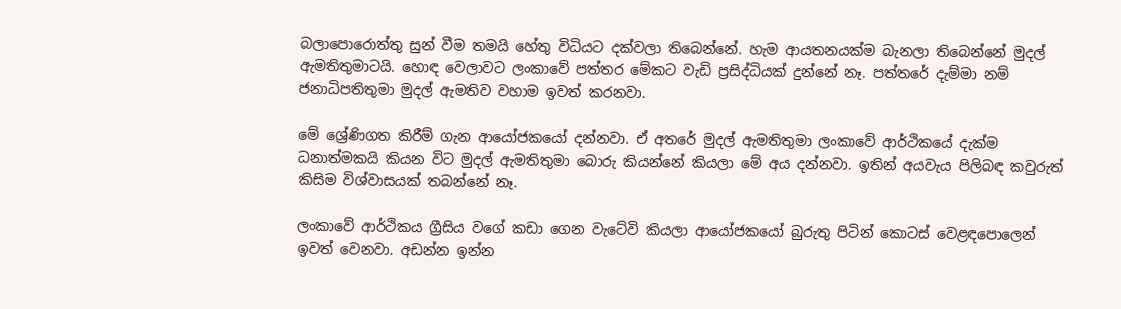බලාපොරොත්තු සුන් වීම තමයි හේතු විධියට දක්වලා තිබෙන්නේ. හැම ආයතනයක්ම බැනලා තිබෙන්නේ මුදල් ඇමතිතුමාටයි. හොඳ වෙලාවට ලංකාවේ පත්තර මේකට වැඩි ප්‍රසිද්ධියක් දුන්නේ නෑ. පත්තරේ දැම්මා නම් ජනාධිපතිතුමා මුදල් ඇමතිව වහාම ඉවත් කරනවා.

මේ ශ්‍රේණිගත කිරීම් ගැන ආයෝජකයෝ දන්නවා. ඒ අතරේ මුදල් ඇමතිතුමා ලංකාවේ ආර්ථිකයේ දැක්ම ධනාත්මකයි කියන විට මුදල් ඇමතිතුමා බොරු කියන්නේ කියලා මේ අය දන්නවා. ඉතින් අයවැය පිලිබඳ කවුරුත් කිසිම විශ්වාසයක් තබන්නේ නෑ.

ලංකාවේ ආර්ථිකය ග්‍රීසිය වගේ කඩා ගෙන වැටේවි කියලා ආයෝජකයෝ බුරුතු පිටින් කොටස් වෙළඳපොලෙන් ඉවත් වෙනවා. අඩන්න ඉන්න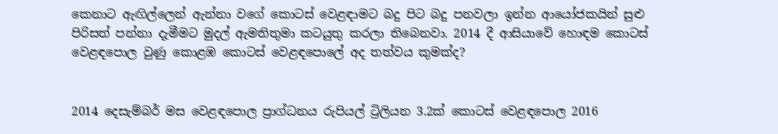කෙනාට ඇඟිල්ලෙන් ඇන්නා වගේ කොටස් වෙළඳාමට බදු පිට බදු පනවලා ඉන්න ආයෝජකයින් සුළු පිරිසත් පන්නා දැමීමට මුදල් ඇමතිතුමා කටයුතු කරලා තිබෙනවා. 2014 දී ආසියාවේ හොඳම කොටස් වෙළඳපොල වුණු කොළඹ කොටස් වෙළඳපොලේ අද තත්වය කුමක්ද?


2014 දෙසැම්බර් මස වෙළඳපොල ප්‍රාග්ධනය රුපියල් ට්‍රිලියන 3.2ක් කොටස් වෙළඳපොල 2016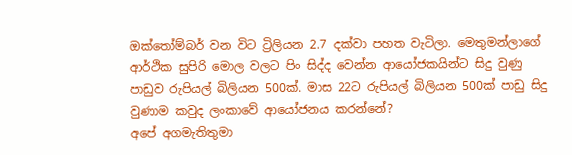ඔක්තෝම්බර් වන විට ට්‍රිලියන 2.7 දක්වා පහත වැටිලා. මෙතුමන්ලාගේ ආර්ථික සුපිරි මොල වලට පිං සිද්ද වෙන්න ආයෝජකයින්ට සිදු වුණු පාඩුව රුපියල් බිලියන 500ක්. මාස 22ට රුපියල් බිලියන 500ක් පාඩු සිදු වුණාම කවුද ලංකාවේ ආයෝජනය කරන්නේ?
අපේ අගමැතිතුමා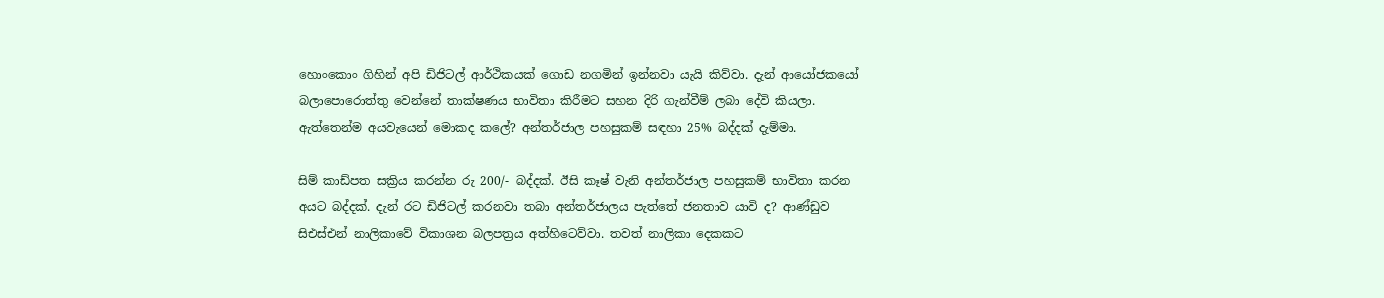හොංකොං ගිහින් අපි ඩිජිටල් ආර්ථිකයක් ගොඩ නගමින් ඉන්නවා යැයි කිව්වා. දැන් ආයෝජකයෝ බලාපොරොත්තු වෙන්නේ තාක්ෂණය භාවිතා කිරීමට සහන දිරි ගැන්වීම් ලබා දේවි කියලා. ඇත්තෙන්ම අයවැයෙන් මොකද කලේ? අන්තර්ජාල පහසුකම් සඳහා 25% බද්දක් දැම්මා.

සිම් කාඩ්පත සක්‍රිය කරන්න රු 200/- බද්දක්. ඊසි කෑෂ් වැනි අන්තර්ජාල පහසුකම් භාවිතා කරන අයට බද්දක්. දැන් රට ඩිජිටල් කරනවා තබා අන්තර්ජාලය පැත්තේ ජනතාව යාවි ද? ආණ්ඩුව සිඑස්එන් නාලිකාවේ විකාශන බලපත්‍රය අත්හිටෙව්වා. තවත් නාලිකා දෙකකට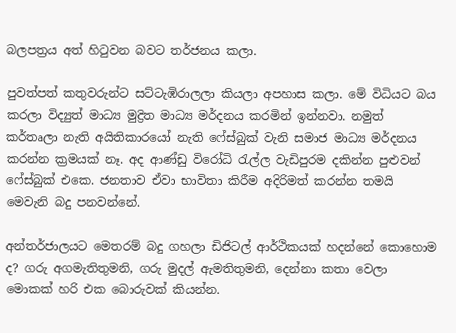බලපත්‍රය අත් හිටුවන බවට තර්ජනය කලා.

පුවත්පත් කතුවරුන්ට සට්ටැඹිරාලලා කියලා අපහාස කලා. මේ විධියට බය කරලා විද්‍යුත් මාධ්‍ය මුද්‍රිත මාධ්‍ය මර්දනය කරමින් ඉන්නවා. නමුත් කර්තෘලා නැති අයිතිකාරයෝ නැති ෆේස්බුක් වැනි සමාජ මාධ්‍ය මර්දනය කරන්න ක්‍රමයක් නෑ. අද ආණ්ඩු විරෝධි රැල්ල වැඩිපුරම දකින්න පුළුවන් ෆේස්බුක් එකෙ. ජනතාව ඒවා භාවිතා කිරීම අදිරිමත් කරන්න තමයි මෙවැනි බදු පනවන්නේ.

අන්තර්ජාලයට මෙතරම් බදු ගහලා ඩිජිටල් ආර්ථිකයක් හදන්නේ කොහොම ද? ගරු අගමැතිතුමනි, ගරු මුදල් ඇමතිතුමනි, දෙන්නා කතා වෙලා මොකක් හරි එක බොරුවක් කියන්න.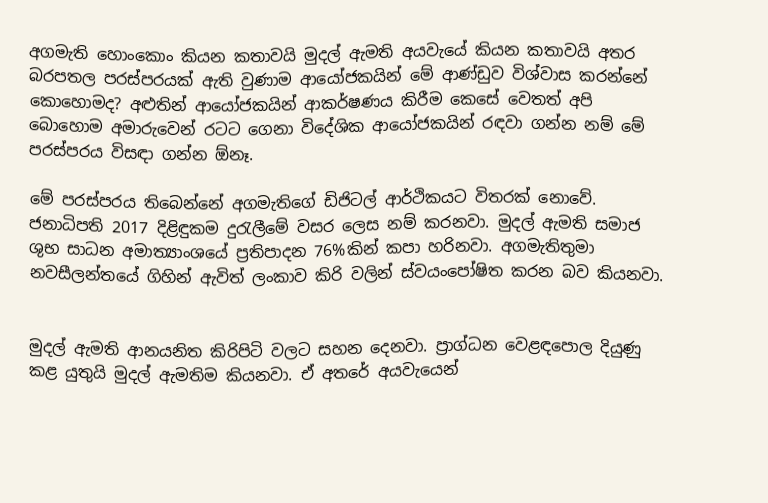අගමැති හොංකොං කියන කතාවයි මුදල් ඇමති අයවැයේ කියන කතාවයි අතර බරපතල පරස්පරයක් ඇති වුණාම ආයෝජකයින් මේ ආණ්ඩුව විශ්වාස කරන්නේ කොහොමද? අළුතින් ආයෝජකයින් ආකර්ෂණය කිරීම කෙසේ වෙතත් අපි බොහොම අමාරුවෙන් රටට ගෙනා විදේශික ආයෝජකයින් රඳවා ගන්න නම් මේ පරස්පරය විසඳා ගන්න ඕනෑ.

මේ පරස්පරය තිබෙන්නේ අගමැතිගේ ඩිජිටල් ආර්ථිකයට විතරක් නොවේ. ජනාධිපති 2017 දිළිඳුකම දුරැලීමේ වසර ලෙස නම් කරනවා. මුදල් ඇමති සමාජ ශුභ සාධන අමාත්‍යාංශයේ ප්‍රතිපාදන 76%කින් කපා හරිනවා. අගමැතිතුමා නවසීලන්තයේ ගිහින් ඇවිත් ලංකාව කිරි වලින් ස්වයංපෝෂිත කරන බව කියනවා.


මුදල් ඇමති ආනයනිත කිරිපිටි වලට සහන දෙනවා. ප්‍රාග්ධන වෙළඳපොල දියුණු කළ යුතුයි මුදල් ඇමතිම කියනවා. ඒ අතරේ අයවැයෙන්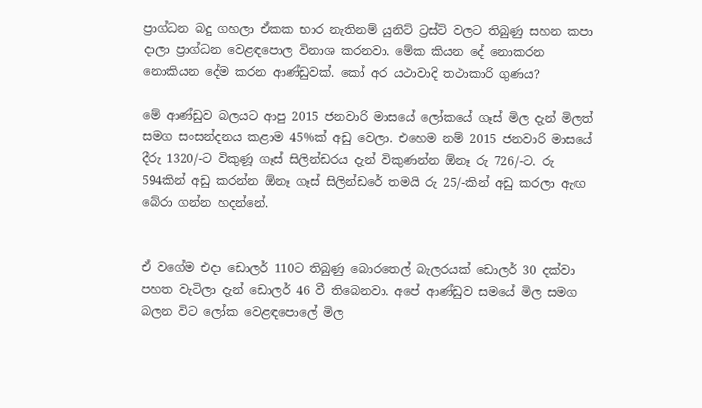ප්‍රාග්ධන බදු ගහලා ඒකක භාර නැතිනම් යුනිට් ට්‍රස්ට් වලට තිබුණු සහන කපා දාලා ප්‍රාග්ධන වෙළඳපොල විනාශ කරනවා. මේක කියන දේ නොකරන නොකියන දේම කරන ආණ්ඩුවක්. කෝ අර යථාවාදි තථාකාරි ගුණය?

මේ ආණ්ඩුව බලයට ආපු 2015 ජනවාරි මාසයේ ලෝකයේ ගෑස් මිල දැන් මිලත් සමග සංසන්දනය කළාම 45%ක් අඩු වෙලා. එහෙම නම් 2015 ජනවාරි මාසයේ දීරු 1320/-ට විකුණූ ගෑස් සිලින්ඩරය දැන් විකුණන්න ඕනෑ රු 726/-ට. රු 594කින් අඩු කරන්න ඕනෑ ගෑස් සිලින්ඩරේ තමයි රු 25/-කින් අඩු කරලා ඇඟ බේරා ගන්න හදන්නේ.


ඒ වගේම එදා ඩොලර් 110ට තිබුණු බොරතෙල් බැලරයක් ඩොලර් 30 දක්වා පහත වැටිලා දැන් ඩොලර් 46 වී තිබෙනවා. අපේ ආණ්ඩුව සමයේ මිල සමග බලන විට ලෝක වෙළඳපොලේ මිල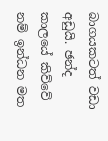බාගයකටත් වඩා අඩුයි. ඡන්ද කාලයේ කිව්වේ නම් ඉන්ධන මත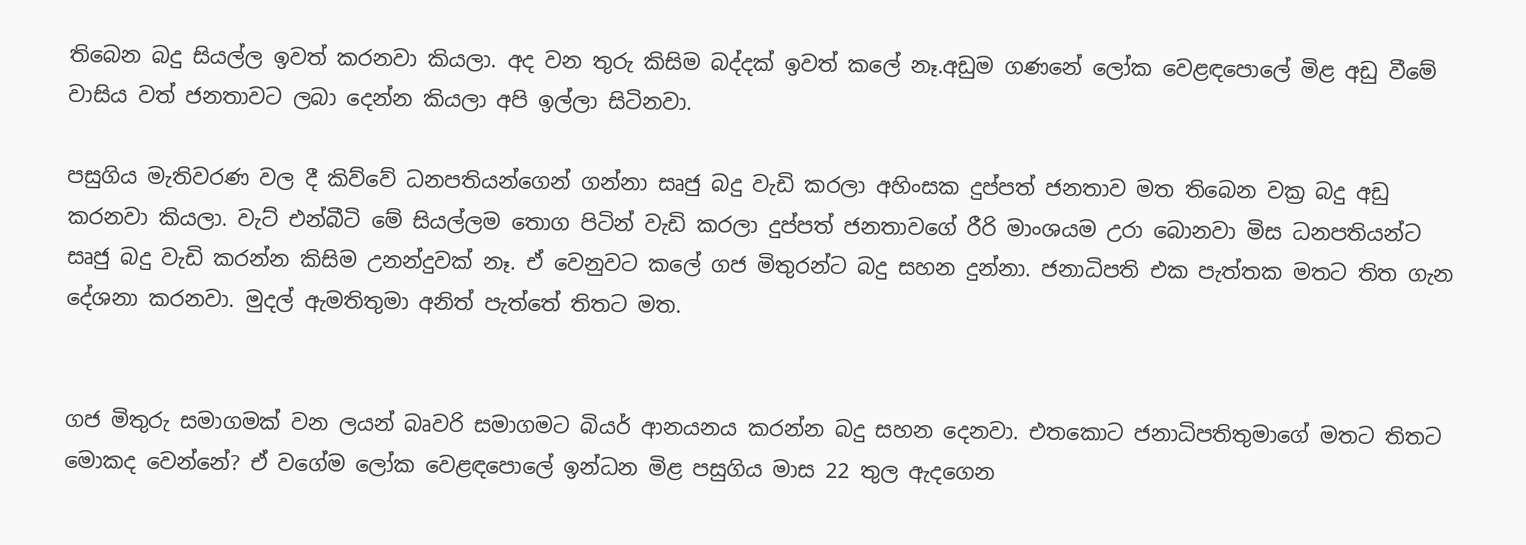තිබෙන බදු සියල්ල ඉවත් කරනවා කියලා. අද වන තුරු කිසිම බද්දක් ඉවත් කලේ නෑ.අඩුම ගණනේ ලෝක වෙළඳපොලේ මිළ අඩු වීමේ වාසිය වත් ජනතාවට ලබා දෙන්න කියලා අපි ඉල්ලා සිටිනවා.

පසුගිය මැතිවරණ වල දී කිව්වේ ධනපතියන්ගෙන් ගන්නා සෘජු බදු වැඩි කරලා අහිංසක දුප්පත් ජනතාව මත තිබෙන වක්‍ර බදු අඩු කරනවා කියලා. වැට් එන්බීටි මේ සියල්ලම තොග පිටින් වැඩි කරලා දුප්පත් ජනතාවගේ රීරි මාංශයම උරා බොනවා මිස ධනපතියන්ට සෘජු බදු වැඩි කරන්න කිසිම උනන්දුවක් නෑ. ඒ වෙනුවට කලේ ගජ මිතුරන්ට බදු සහන දුන්නා. ජනාධිපති එක පැත්තක මතට තිත ගැන දේශනා කරනවා. මුදල් ඇමතිතුමා අනිත් පැත්තේ තිතට මත.


ගජ මිතුරු සමාගමක් වන ලයන් බෘවරි සමාගමට බියර් ආනයනය කරන්න බදු සහන දෙනවා. එතකොට ජනාධිපතිතුමාගේ මතට තිතට මොකද වෙන්නේ? ඒ වගේම ලෝක වෙළඳපොලේ ඉන්ධන මිළ පසුගිය මාස 22 තුල ඇදගෙන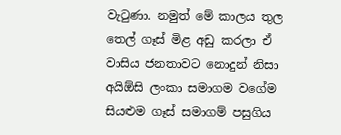වැටුණා. නමුත් මේ කාලය තුල තෙල් ගෑස් මිළ අඩු කරලා ඒ වාසිය ජනතාවට නොදුන් නිසා අයිඕසි ලංකා සමාගම වගේම සියළුම ගෑස් සමාගම් පසුගිය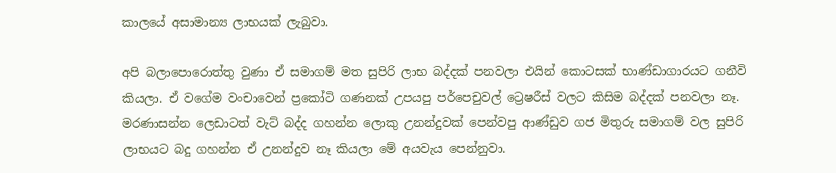කාලයේ අසාමාන්‍ය ලාභයක් ලැබුවා.

අපි බලාපොරොත්තු වුණා ඒ සමාගම් මත සුපිරි ලාභ බද්දක් පනවලා එයින් කොටසක් භාණ්ඩාගාරයට ගනීවි කියලා. ඒ වගේම වංචාවෙන් ප්‍රකෝටි ගණනක් උපයපු පර්පෙචුවල් ට්‍රෙෂරීස් වලට කිසිම බද්දක් පනවලා නෑ. මරණාසන්න ලෙඩාටත් වැට් බද්ද ගහන්න ලොකු උනන්දුවක් පෙන්වපු ආණ්ඩුව ගජ මිතුරු සමාගම් වල සුපිරි ලාභයට බදු ගහන්න ඒ උනන්දුව නෑ කියලා මේ අයවැය පෙන්නුවා.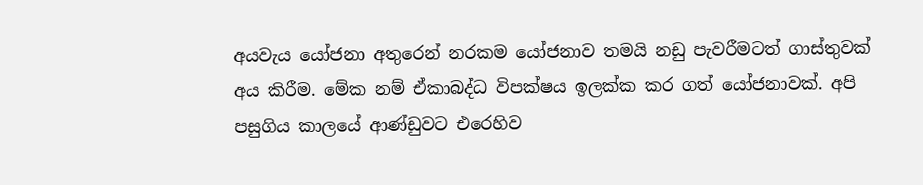අයවැය යෝජනා අතුරෙන් නරකම යෝජනාව තමයි නඩු පැවරීමටත් ගාස්තුවක් අය කිරීම. මේක නම් ඒකාබද්ධ විපක්ෂය ඉලක්ක කර ගත් යෝජනාවක්. අපි පසුගිය කාලයේ ආණ්ඩුවට එරෙහිව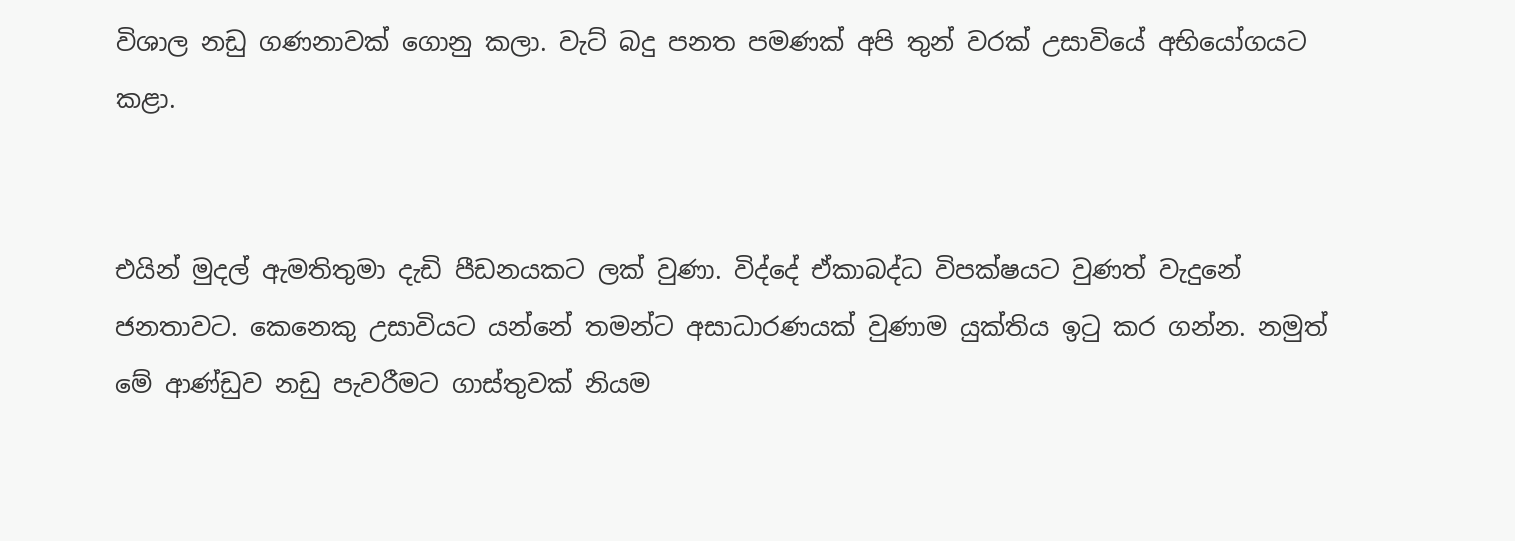විශාල නඩු ගණනාවක් ගොනු කලා. වැට් බදු පනත පමණක් අපි තුන් වරක් උසාවියේ අභියෝගයට කළා.


එයින් මුදල් ඇමතිතුමා දැඩි පීඩනයකට ලක් වුණා. විද්දේ ඒකාබද්ධ විපක්ෂයට වුණත් වැදුනේ ජනතාවට. කෙනෙකු උසාවියට යන්නේ තමන්ට අසාධාරණයක් වුණාම යුක්තිය ඉටු කර ගන්න. නමුත් මේ ආණ්ඩුව නඩු පැවරීමට ගාස්තුවක් නියම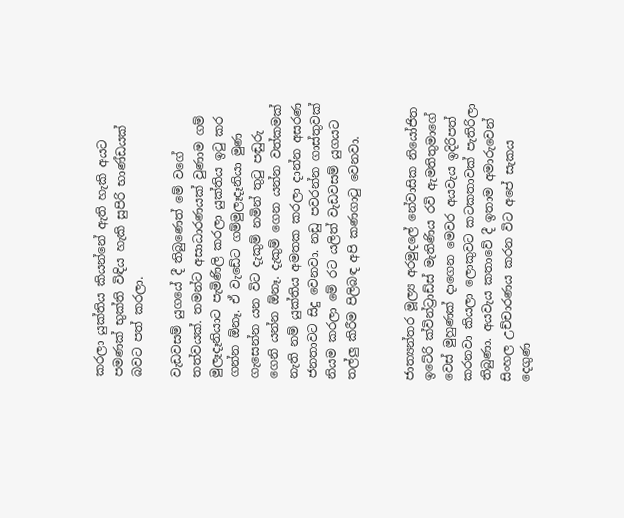කරලා යුක්තිය කියන්නේ ඇති හැකි අයට පමණක් භුක්ති විඳිය හැකි සුපිරි භාණ්ඩයක් බවට පත් කරලා.

වැඩවසම් යුගයේ දී තිබුණෙත් මේ වගේ තත්වයක්. තමන්ට අසාධාරණයක් වුණාම ගම් මුලෑදෑනියාට පැමිණිලි කරලා යුක්තිය ඉටු කර ගන්න ඕනෑ. ඒ වැඩේට ගම්මුලෑදෑනියා මුණ ගැසෙන්න යන විට දැකුම් නමින් තුටු පඬුරු ගෙනි යන්න ඕනෑ. දැකුම් ගෙන යන්න වත්කමක් නැති නම් යුක්තිය අමතක කරලා දාන්න අසරණ ජනතාවට සිදු වෙනවා. නඩු පවරන්න ගාස්තුවක් නියම කරලා මේ රට යලිත් වැඩවසම් යුගයට තල්ලු කිරීම පිලිබඳ අපි කණගාටු වෙනවා.


ජාත්‍යන්තර මූල්‍ය අරමුදලේ නේවාසික නියෝජිත ඉටේරි ක්වින්ට්‍රාඩ්ස් මැතිණිය රවි ඇමතිතුමාගේ වෙස් මුහුණක් දාගෙන මෙවර අයවැය ඉදිරිපත් කරනවා කියලා ලොකුවට කටකතාවක් පැතිරිලා තිබුණා. අයවැය කතාවේ දී ඉතාම අමාරුවෙන් සිංහල උච්චාරණය කරන විට අපේ සැකය දෙගුණ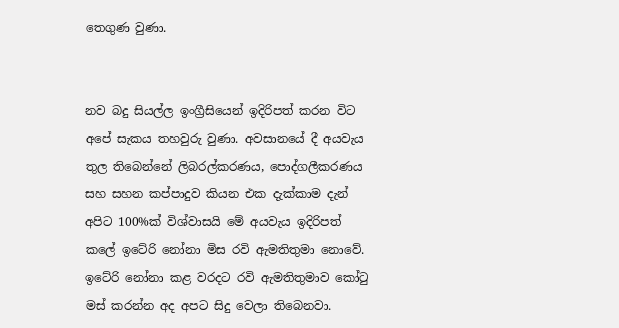තෙගුණ වුණා.


නව බදු සියල්ල ඉංග්‍රීසියෙන් ඉදිරිපත් කරන විට අපේ සැකය තහවුරු වුණා. අවසානයේ දී අයවැය තුල තිබෙන්නේ ලිබරල්කරණය, පොද්ගලීකරණය සහ සහන කප්පාදුව කියන එක දැක්කාම දැන් අපිට 100%ක් විශ්වාසයි මේ අයවැය ඉදිරිපත් කලේ ඉටේරි නෝනා මිස රවි ඇමතිතුමා නොවේ. ඉටේරි නෝනා කළ වරදට රවි ඇමතිතුමාව කෝටු මස් කරන්න අද අපට සිදු වෙලා තිබෙනවා.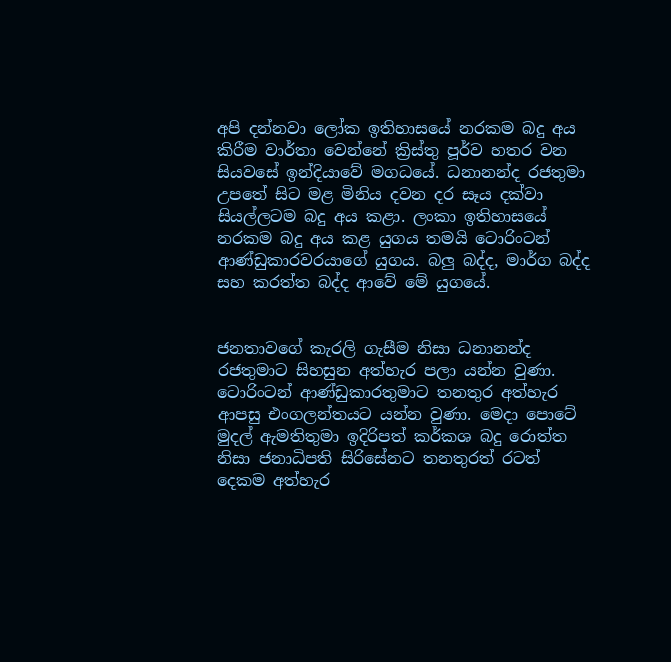අපි දන්නවා ලෝක ඉතිහාසයේ නරකම බදු අය කිරීම වාර්තා වෙන්නේ ක්‍රිස්තු පූර්ව හතර වන සියවසේ ඉන්දියාවේ මගධයේ. ධනානන්ද රජතුමා උපතේ සිට මළ මිනිය දවන දර සෑය දක්වා සියල්ලටම බදු අය කළා. ලංකා ඉතිහාසයේ නරකම බදු අය කළ යුගය තමයි ටොරිංටන් ආණ්ඩුකාරවරයාගේ යුගය. බලු බද්ද, මාර්ග බද්ද සහ කරත්ත බද්ද ආවේ මේ යුගයේ.


ජනතාවගේ කැරලි ගැසීම නිසා ධනානන්ද රජතුමාට සිහසුන අත්හැර පලා යන්න වුණා. ටොරිංටන් ආණ්ඩුකාරතුමාට තනතුර අත්හැර ආපසු එංගලන්තයට යන්න වුණා. මෙදා පොටේ මුදල් ඇමතිතුමා ඉදිරිපත් කර්කශ බදු රොත්ත නිසා ජනාධිපති සිරිසේනට තනතුරත් රටත් දෙකම අත්හැර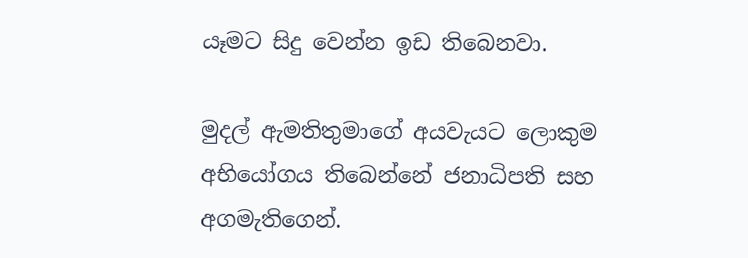යෑමට සිදු වෙන්න ඉඩ තිබෙනවා.

මුදල් ඇමතිතුමාගේ අයවැයට ලොකුම අභියෝගය තිබෙන්නේ ජනාධිපති සහ අගමැතිගෙන්.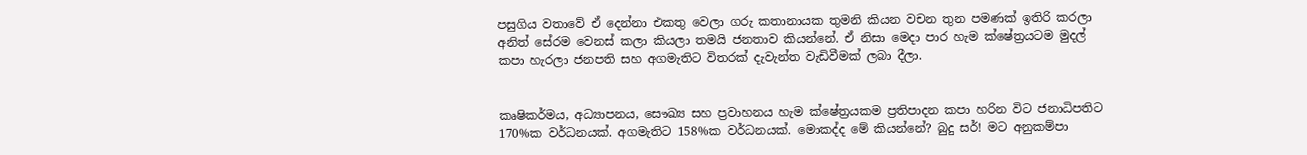පසුගිය වතාවේ ඒ දෙන්නා එකතු වෙලා ගරු කතානායක තුමනි කියන වචන තුන පමණක් ඉතිරි කරලා අනිත් සේරම වෙනස් කලා කියලා තමයි ජනතාව කියන්නේ. ඒ නිසා මෙදා පාර හැම ක්ෂේත්‍රයටම මුදල් කපා හැරලා ජනපති සහ අගමැතිට විතරක් දැවැන්ත වැඩිවීමක් ලබා දීලා.


කෘෂිකර්මය, අධ්‍යාපනය, සෞඛ්‍ය සහ ප්‍රවාහනය හැම ක්ෂේත්‍රයකම ප්‍රතිපාදන කපා හරින විට ජනාධිපතිට 170%ක වර්ධනයක්. අගමැතිට 158%ක වර්ධනයක්. මොකද්ද මේ කියන්නේ? බුදු සර්! මට අනුකම්පා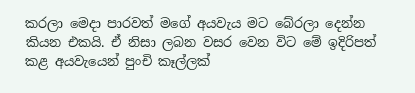කරලා මෙදා පාරවත් මගේ අයවැය මට බේරලා දෙන්න කියන එකයි. ඒ නිසා ලබන වසර වෙන විට මේ ඉදිරිපත් කළ අයවැයෙන් පුංචි කෑල්ලක්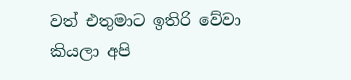වත් එතුමාට ඉතිරි වේවා කියලා අපි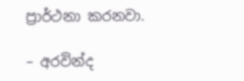ප්‍රාර්ථනා කරනවා.

– අරවින්ද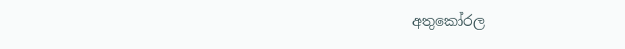අතුකෝරල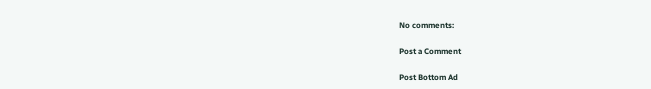No comments:

Post a Comment

Post Bottom Ad